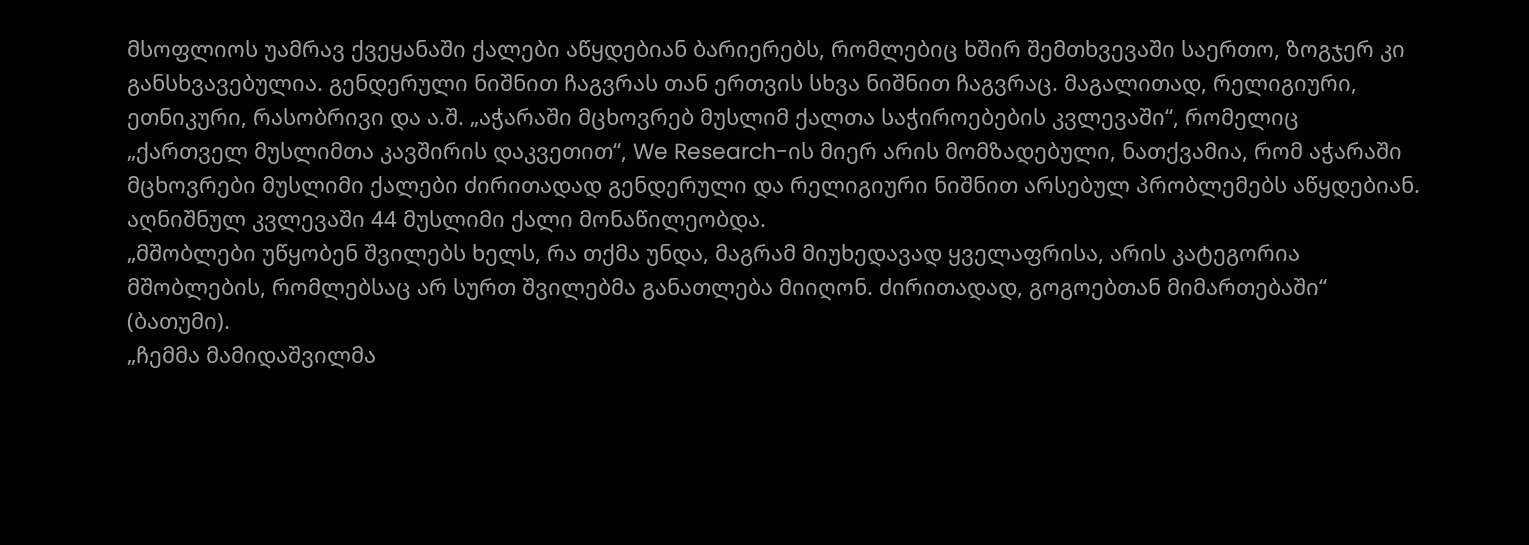მსოფლიოს უამრავ ქვეყანაში ქალები აწყდებიან ბარიერებს, რომლებიც ხშირ შემთხვევაში საერთო, ზოგჯერ კი განსხვავებულია. გენდერული ნიშნით ჩაგვრას თან ერთვის სხვა ნიშნით ჩაგვრაც. მაგალითად, რელიგიური, ეთნიკური, რასობრივი და ა.შ. „აჭარაში მცხოვრებ მუსლიმ ქალთა საჭიროებების კვლევაში“, რომელიც „ქართველ მუსლიმთა კავშირის დაკვეთით“, We Research-ის მიერ არის მომზადებული, ნათქვამია, რომ აჭარაში მცხოვრები მუსლიმი ქალები ძირითადად გენდერული და რელიგიური ნიშნით არსებულ პრობლემებს აწყდებიან. აღნიშნულ კვლევაში 44 მუსლიმი ქალი მონაწილეობდა.
„მშობლები უწყობენ შვილებს ხელს, რა თქმა უნდა, მაგრამ მიუხედავად ყველაფრისა, არის კატეგორია მშობლების, რომლებსაც არ სურთ შვილებმა განათლება მიიღონ. ძირითადად, გოგოებთან მიმართებაში“ (ბათუმი).
„ჩემმა მამიდაშვილმა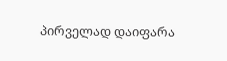პირველად დაიფარა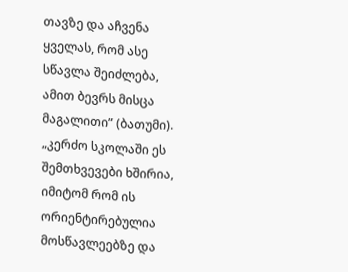თავზე და აჩვენა ყველას, რომ ასე სწავლა შეიძლება, ამით ბევრს მისცა მაგალითი” (ბათუმი).
„კერძო სკოლაში ეს შემთხვევები ხშირია, იმიტომ რომ ის ორიენტირებულია მოსწავლეებზე და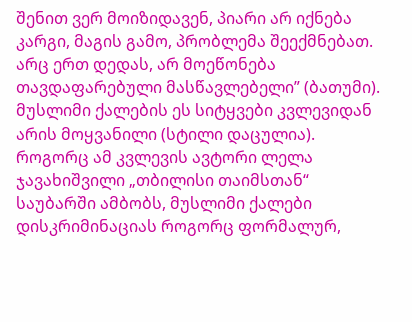შენით ვერ მოიზიდავენ, პიარი არ იქნება კარგი, მაგის გამო, პრობლემა შეექმნებათ. არც ერთ დედას, არ მოეწონება თავდაფარებული მასწავლებელი” (ბათუმი).
მუსლიმი ქალების ეს სიტყვები კვლევიდან არის მოყვანილი (სტილი დაცულია). როგორც ამ კვლევის ავტორი ლელა ჯავახიშვილი „თბილისი თაიმსთან“ საუბარში ამბობს, მუსლიმი ქალები დისკრიმინაციას როგორც ფორმალურ,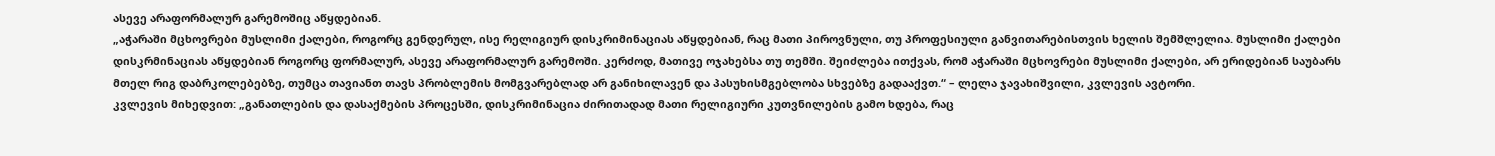ასევე არაფორმალურ გარემოშიც აწყდებიან.
„აჭარაში მცხოვრები მუსლიმი ქალები, როგორც გენდერულ, ისე რელიგიურ დისკრიმინაციას აწყდებიან, რაც მათი პიროვნული, თუ პროფესიული განვითარებისთვის ხელის შემშლელია. მუსლიმი ქალები დისკრმინაციას აწყდებიან როგორც ფორმალურ, ასევე არაფორმალურ გარემოში. კერძოდ, მათივე ოჯახებსა თუ თემში. შეიძლება ითქვას, რომ აჭარაში მცხოვრები მუსლიმი ქალები, არ ერიდებიან საუბარს მთელ რიგ დაბრკოლებებზე, თუმცა თავიანთ თავს პრობლემის მომგვარებლად არ განიხილავენ და პასუხისმგებლობა სხვებზე გადააქვთ.“ – ლელა ჯავახიშვილი, კვლევის ავტორი.
კვლევის მიხედვით: „განათლების და დასაქმების პროცესში, დისკრიმინაცია ძირითადად მათი რელიგიური კუთვნილების გამო ხდება, რაც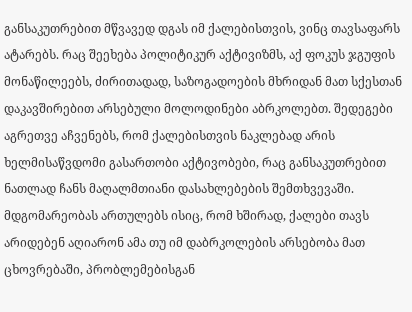განსაკუთრებით მწვავედ დგას იმ ქალებისთვის, ვინც თავსაფარს ატარებს. რაც შეეხება პოლიტიკურ აქტივიზმს, აქ ფოკუს ჯგუფის მონაწილეებს, ძირითადად, საზოგადოების მხრიდან მათ სქესთან დაკავშირებით არსებული მოლოდინები აბრკოლებთ. შედეგები აგრეთვე აჩვენებს, რომ ქალებისთვის ნაკლებად არის ხელმისაწვდომი გასართობი აქტივობები, რაც განსაკუთრებით ნათლად ჩანს მაღალმთიანი დასახლებების შემთხვევაში. მდგომარეობას ართულებს ისიც, რომ ხშირად, ქალები თავს არიდებენ აღიარონ ამა თუ იმ დაბრკოლების არსებობა მათ ცხოვრებაში, პრობლემებისგან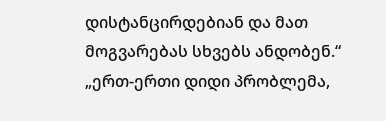დისტანცირდებიან და მათ მოგვარებას სხვებს ანდობენ.“
„ერთ-ერთი დიდი პრობლემა,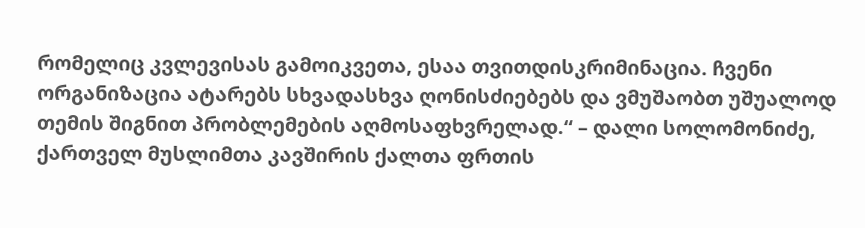რომელიც კვლევისას გამოიკვეთა, ესაა თვითდისკრიმინაცია. ჩვენი ორგანიზაცია ატარებს სხვადასხვა ღონისძიებებს და ვმუშაობთ უშუალოდ თემის შიგნით პრობლემების აღმოსაფხვრელად.“ – დალი სოლომონიძე, ქართველ მუსლიმთა კავშირის ქალთა ფრთის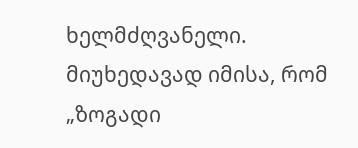ხელმძღვანელი.
მიუხედავად იმისა, რომ „ზოგადი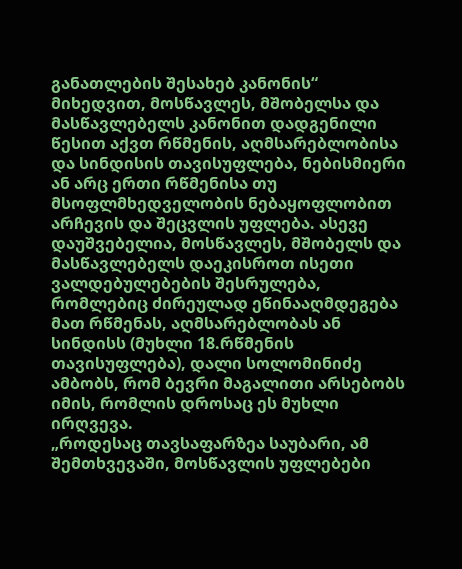განათლების შესახებ კანონის“ მიხედვით, მოსწავლეს, მშობელსა და მასწავლებელს კანონით დადგენილი წესით აქვთ რწმენის, აღმსარებლობისა და სინდისის თავისუფლება, ნებისმიერი ან არც ერთი რწმენისა თუ მსოფლმხედველობის ნებაყოფლობით არჩევის და შეცვლის უფლება. ასევე დაუშვებელია, მოსწავლეს, მშობელს და მასწავლებელს დაეკისროთ ისეთი ვალდებულებების შესრულება, რომლებიც ძირეულად ეწინააღმდეგება მათ რწმენას, აღმსარებლობას ან სინდისს (მუხლი 18.რწმენის თავისუფლება), დალი სოლომინიძე ამბობს, რომ ბევრი მაგალითი არსებობს იმის, რომლის დროსაც ეს მუხლი ირღვევა.
„როდესაც თავსაფარზეა საუბარი, ამ შემთხვევაში, მოსწავლის უფლებები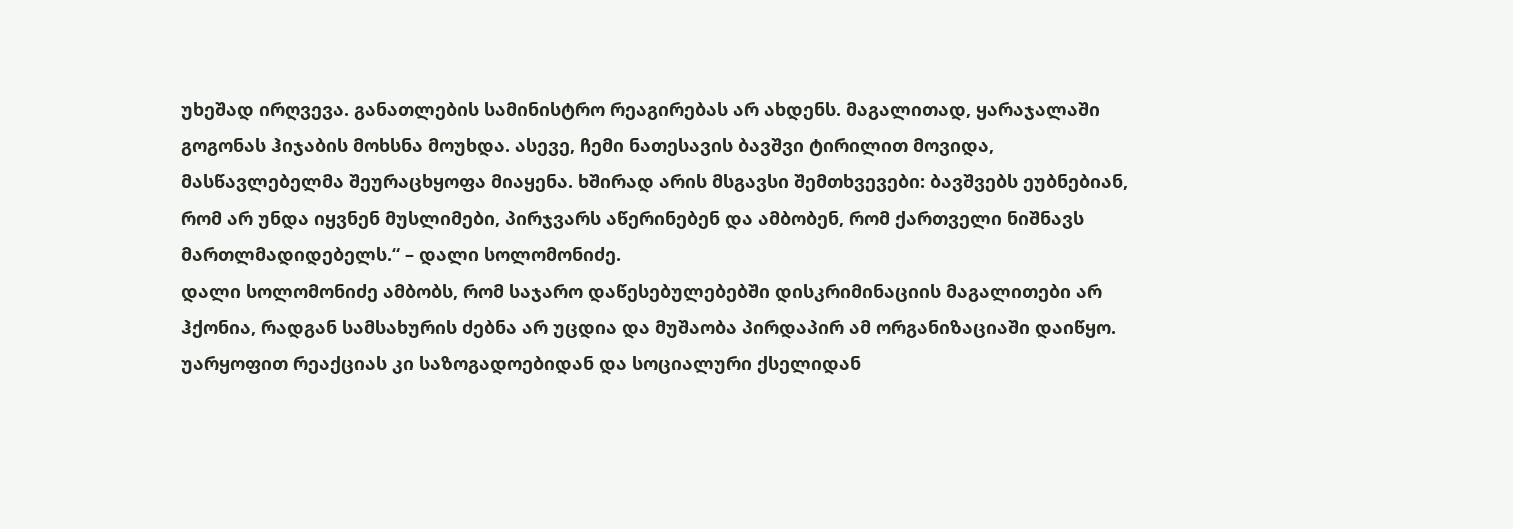უხეშად ირღვევა. განათლების სამინისტრო რეაგირებას არ ახდენს. მაგალითად, ყარაჯალაში გოგონას ჰიჯაბის მოხსნა მოუხდა. ასევე, ჩემი ნათესავის ბავშვი ტირილით მოვიდა, მასწავლებელმა შეურაცხყოფა მიაყენა. ხშირად არის მსგავსი შემთხვევები: ბავშვებს ეუბნებიან, რომ არ უნდა იყვნენ მუსლიმები, პირჯვარს აწერინებენ და ამბობენ, რომ ქართველი ნიშნავს მართლმადიდებელს.“ – დალი სოლომონიძე.
დალი სოლომონიძე ამბობს, რომ საჯარო დაწესებულებებში დისკრიმინაციის მაგალითები არ ჰქონია, რადგან სამსახურის ძებნა არ უცდია და მუშაობა პირდაპირ ამ ორგანიზაციაში დაიწყო. უარყოფით რეაქციას კი საზოგადოებიდან და სოციალური ქსელიდან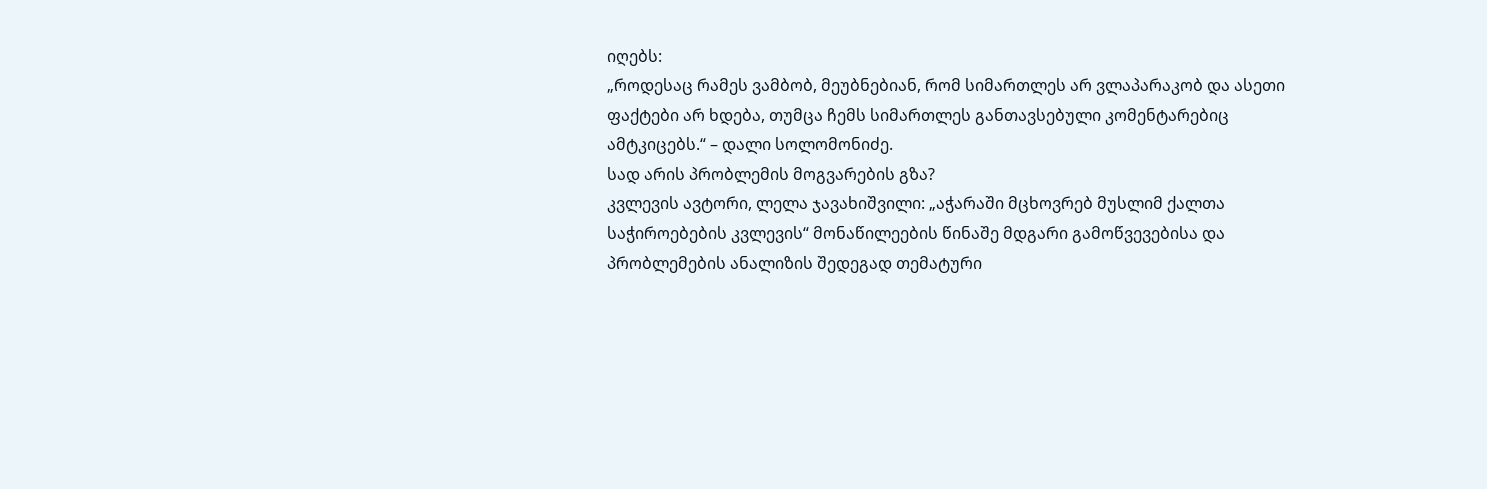იღებს:
„როდესაც რამეს ვამბობ, მეუბნებიან, რომ სიმართლეს არ ვლაპარაკობ და ასეთი ფაქტები არ ხდება, თუმცა ჩემს სიმართლეს განთავსებული კომენტარებიც ამტკიცებს.“ – დალი სოლომონიძე.
სად არის პრობლემის მოგვარების გზა?
კვლევის ავტორი, ლელა ჯავახიშვილი: „აჭარაში მცხოვრებ მუსლიმ ქალთა საჭიროებების კვლევის“ მონაწილეების წინაშე მდგარი გამოწვევებისა და პრობლემების ანალიზის შედეგად თემატური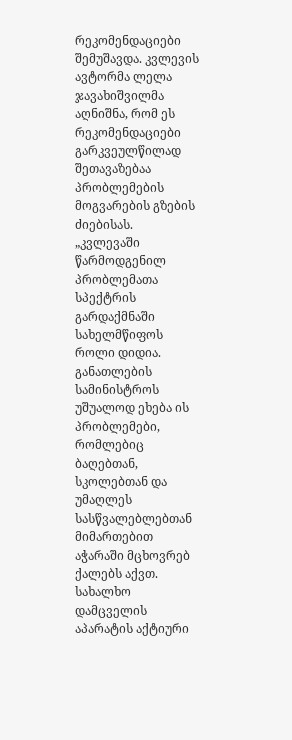რეკომენდაციები შემუშავდა. კვლევის ავტორმა ლელა ჯავახიშვილმა აღნიშნა, რომ ეს რეკომენდაციები გარკვეულწილად შეთავაზებაა პრობლემების მოგვარების გზების ძიებისას.
„კვლევაში წარმოდგენილ პრობლემათა სპექტრის გარდაქმნაში სახელმწიფოს როლი დიდია. განათლების სამინისტროს უშუალოდ ეხება ის პრობლემები, რომლებიც ბაღებთან, სკოლებთან და უმაღლეს სასწვალებლებთან მიმართებით აჭარაში მცხოვრებ ქალებს აქვთ. სახალხო დამცველის აპარატის აქტიური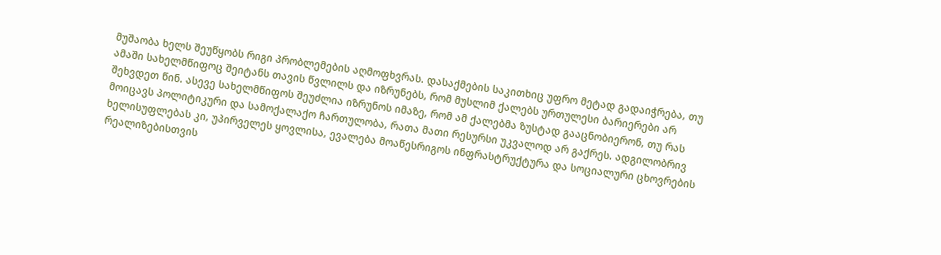მუშაობა ხელს შეუწყობს რიგი პრობლემების აღმოფხვრას. დასაქმების საკითხიც უფრო მეტად გადაიჭრება, თუ ამაში სახელმწიფოც შეიტანს თავის წვლილს და იზრუნებს, რომ მუსლიმ ქალებს ურთულესი ბარიერები არ შეხვდეთ წინ. ასევე სახელმწიფოს შეუძლია იზრუნოს იმაზე, რომ ამ ქალებმა ზუსტად გააცნობიერონ, თუ რას მოიცავს პოლიტიკური და სამოქალაქო ჩართულობა, რათა მათი რესურსი უკვალოდ არ გაქრეს. ადგილობრივ ხელისუფლებას კი, უპირველეს ყოვლისა, ევალება მოაწესრიგოს ინფრასტრუქტურა და სოციალური ცხოვრების რეალიზებისთვის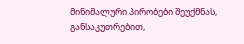მინიმალური პირობები შეუქმნას, განსაკუთრებით,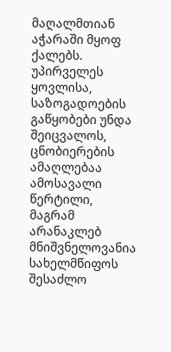მაღალმთიან აჭარაში მყოფ ქალებს. უპირველეს ყოვლისა, საზოგადოების გაწყობები უნდა შეიცვალოს, ცნობიერების ამაღლებაა ამოსავალი წერტილი, მაგრამ არანაკლებ მნიშვნელოვანია სახელმწიფოს შესაძლო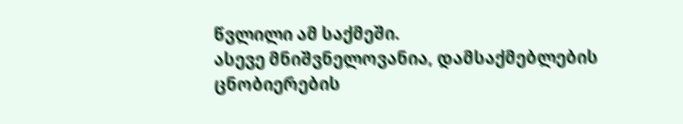წვლილი ამ საქმეში.
ასევე მნიშვნელოვანია, დამსაქმებლების ცნობიერების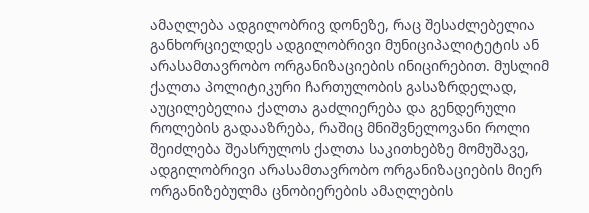ამაღლება ადგილობრივ დონეზე, რაც შესაძლებელია განხორციელდეს ადგილობრივი მუნიციპალიტეტის ან არასამთავრობო ორგანიზაციების ინიცირებით. მუსლიმ ქალთა პოლიტიკური ჩართულობის გასაზრდელად, აუცილებელია ქალთა გაძლიერება და გენდერული როლების გადააზრება, რაშიც მნიშვნელოვანი როლი შეიძლება შეასრულოს ქალთა საკითხებზე მომუშავე, ადგილობრივი არასამთავრობო ორგანიზაციების მიერ ორგანიზებულმა ცნობიერების ამაღლების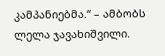კამპანიებმა.“ – ამბობს ლელა ჯავახიშვილი.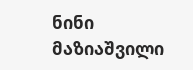ნინი მაზიაშვილი